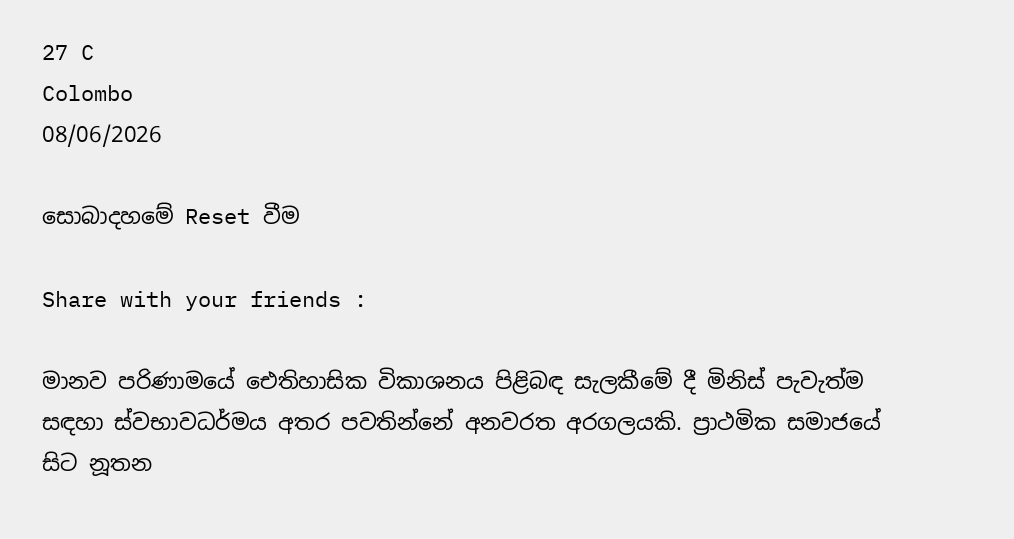27 C
Colombo
08/06/2026

සොබාදහමේ Reset වීම

Share with your friends :

මානව පරිණාමයේ ඓතිහාසික විකාශනය පිළිබඳ සැලකීමේ දී මිනිස් පැවැත්ම සඳහා ස්වභාවධර්මය අතර පවතින්නේ අනවරත අරගලයකි. ප්‍රාථමික සමාජයේ සිට නූතන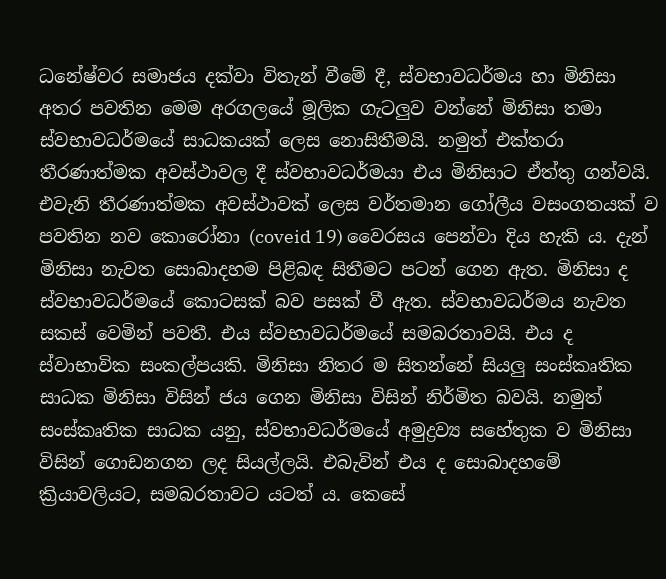ධනේෂ්වර සමාජය දක්වා විතැන් වීමේ දී, ස්වභාවධර්මය හා මිනිසා අතර පවතින මෙම අරගලයේ මූලික ගැටලුව වන්නේ මිනිසා තමා ස්වභාවධර්මයේ සාධකයක් ලෙස නොසිතීමයි. නමුත් එක්තරා තීරණාත්මක අවස්ථාවල දී ස්වභාවධර්මයා එය මිනිසාට ඒත්තු ගන්වයි. එවැනි තීරණාත්මක අවස්ථාවක් ලෙස වර්තමාන ගෝලීය වසංගතයක් ව පවතින නව කොරෝනා (coveid 19) වෛරසය පෙන්වා දිය හැකි ය. දැන් මිනිසා නැවත සොබාදහම පිළිබඳ සිතීමට පටන් ගෙන ඇත. මිනිසා ද ස්වභාවධර්මයේ කොටසක් බව පසක් වී ඇත. ස්වභාවධර්මය නැවත සකස් වෙමින් පවතී. එය ස්වභාවධර්මයේ සමබරතාවයි. එය ද ස්වාභාවික සංකල්පයකි. මිනිසා නිතර ම සිතන්නේ සියලු සංස්කෘතික සාධක මිනිසා විසින් ජය ගෙන මිනිසා විසින් නිර්මිත බවයි. නමුත් සංස්කෘතික සාධක යනු, ස්වභාවධර්මයේ අමුද්‍රව්‍ය සහේතුක ව මිනිසා විසින් ගොඩනගන ලද සියල්ලයි. එබැවින් එය ද සොබාදහමේ ක්‍රියාවලියට, සමබරතාවට යටත් ය. කෙසේ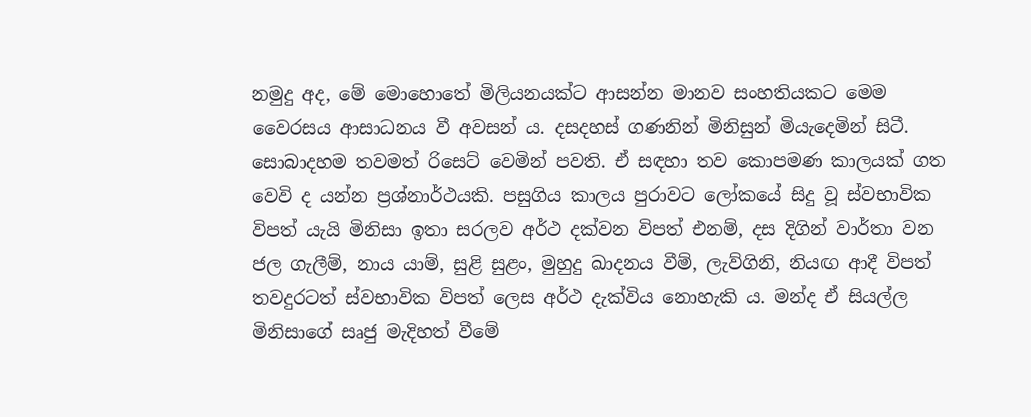නමුදු අද, මේ මොහොතේ මිලියනයක්ට ආසන්න මානව සංහතියකට මෙම වෛරසය ආසාධනය වී අවසන් ය. දසදහස් ගණනින් මිනිසුන් මියැදෙමින් සිටී. සොබාදහම තවමත් රිසෙට් වෙමින් පවති. ඒ සඳහා තව කොපමණ කාලයක් ගත වෙවි ද යන්න ප්‍රශ්නාර්ථයකි. පසුගිය කාලය පුරාවට ලෝකයේ සිදු වූ ස්වභාවික විපත් යැයි මිනිසා ඉතා සරලව අර්ථ දක්වන විපත් එනම්, දස දිගින් වාර්තා වන ජල ගැලීම්, නාය යාම්, සුළි සුළං, මුහුදු ඛාදනය වීම්, ලැව්ගිනි, නියඟ ආදී විපත් තවදුරටත් ස්වභාවික විපත් ලෙස අර්ථ දැක්විය නොහැකි ය. මන්ද ඒ සියල්ල මිනිසාගේ සෘජු මැදිහත් වීමේ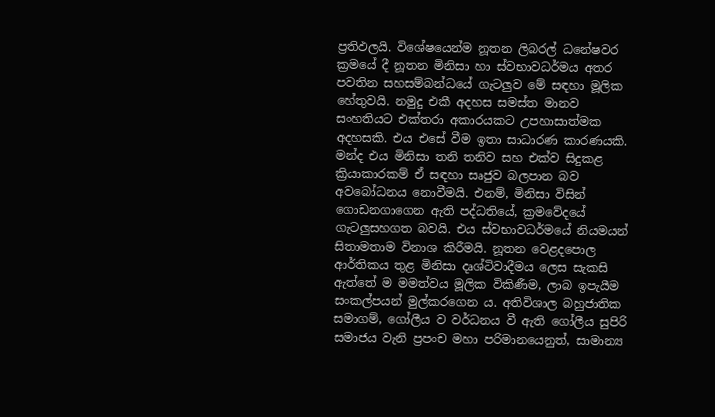ප්‍රතිඵලයි. විශේෂයෙන්ම නූතන ලිබරල් ධනේෂවර ක්‍රමයේ දී නූතන මිනිසා හා ස්වභාවධර්මය අතර පවතින සහසම්බන්ධයේ ගැටලුව මේ සඳහා මූලික හේතුවයි. නමුදු එකී අදහස සමස්ත මානව සංහතියට එක්තරා අකාරයකට උපහාසාත්මක අදහසකි. එය එසේ වීම ඉතා සාධාරණ කාරණයකි. මන්ද එය මිනිසා තනි තනිව සහ එක්ව සිදුකළ ක්‍රියාකාරකම් ඒ සඳහා සෘජුව බලපාන බව අවබෝධනය නොවීමයි. එනම්, මිනිසා විසින් ගොඩනගාගෙන ඇති පද්ධතියේ, ක්‍රමවේදයේ ගැටලුසහගත බවයි. එය ස්වභාවධර්මයේ නියමයන් සිතාමතාම විනාශ කිරීමයි. නූතන වෙළදපොල ආර්තිකය තුළ මිනිසා දෘශ්ටිවාදීමය ලෙස සැකසි ඇත්තේ ම මමත්වය මූලික විකිණීම, ලාබ ඉපැයීම සංකල්පයන් මුල්කරගෙන ය. අතිවිශාල බහුජාතික සමාගම්, ගෝලීය ව වර්ධනය වී ඇති ගෝලීය සුපිරි සමාජය වැනි ප්‍රපංච මහා පරිමානයෙනුත්, සාමාන්‍ය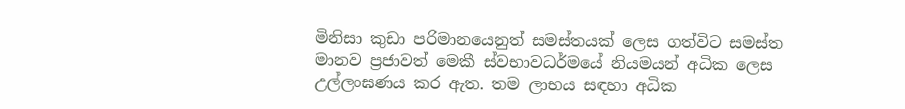මිනිසා කුඩා පරිමානයෙනුත් සමස්තයක් ලෙස ගත්විට සමස්ත මානව ප්‍රජාවත් මෙකී ස්වභාවධර්මයේ නියමයන් අධික ලෙස උල්ලංඝණය කර ඇත. තම ලාභය සඳහා අධික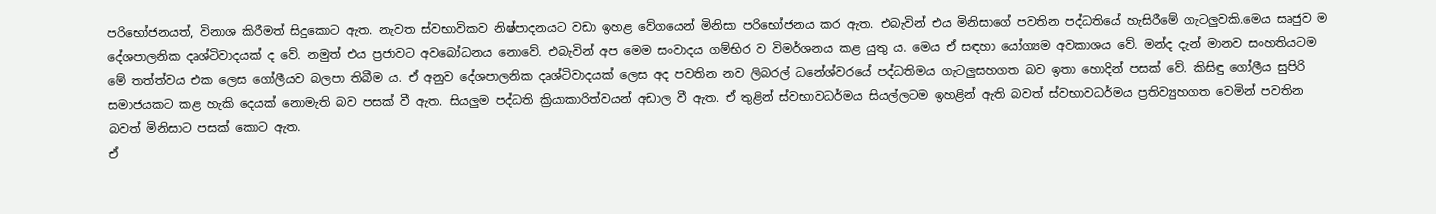පරිභෝජනයත්, විනාශ කිරීමත් සිදුකොට ඇත. නැවත ස්වභාවිකව නිෂ්පාදනයට වඩා ඉහළ වේගයෙන් මිනිසා පරිභෝජනය කර ඇත. එබැවින් එය මිනිසාගේ පවතින පද්ධතියේ හැසිරීමේ ගැටලුවකි.මෙය සෘජුව ම දේශපාලනික දෘශ්ටිවාදයක් ද වේ. නමුත් එය ප්‍රජාවට අවබෝධනය නොවේ. එබැවින් අප මෙම සංවාදය ගම්භිර ව විමර්ශනය කළ යුතු ය. මෙය ඒ සඳහා යෝග්‍යම අවකාශය වේ. මන්ද දැන් මානව සංහතියටම මේ තත්ත්වය එක ලෙස ගෝලීයව බලපා තිබීම ය. ඒ අනුව දේශපාලනික දෘශ්ටිවාදයක් ලෙස අද පවතින නව ලිබරල් ධනේශ්වරයේ පද්ධතිමය ගැටලුසහගත බව ඉතා හොදින් පසක් වේ. කිසිඳු ගෝලීය සුපිරි සමාජයකට කළ හැකි දෙයක් නොමැති බව පසක් වී ඇත. සියලුම පද්ධති ක්‍රියාකාරිත්වයන් අඩාල වී ඇත. ඒ තුළින් ස්වභාවධර්මය සියල්ලටම ඉහළින් ඇති බවත් ස්වභාවධර්මය ප්‍රතිව්‍යුහගත වෙමින් පවතින බවත් මිනිසාට පසක් කොට ඇත.
ඒ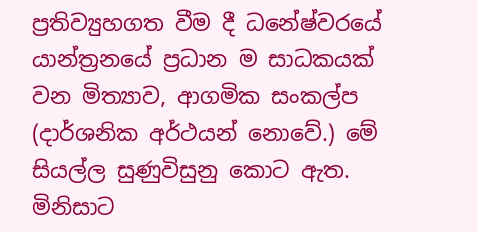ප්‍රතිව්‍යුහගත වීම දී ධනේෂ්වරයේ යාන්ත්‍රනයේ ප්‍රධාන ම සාධකයක් වන මිත්‍යාව, ආගමික සංකල්ප (දාර්ශනික අර්ථයන් නොවේ.) මේ සියල්ල සුණුවිසුනු කොට ඇත. මිනිසාට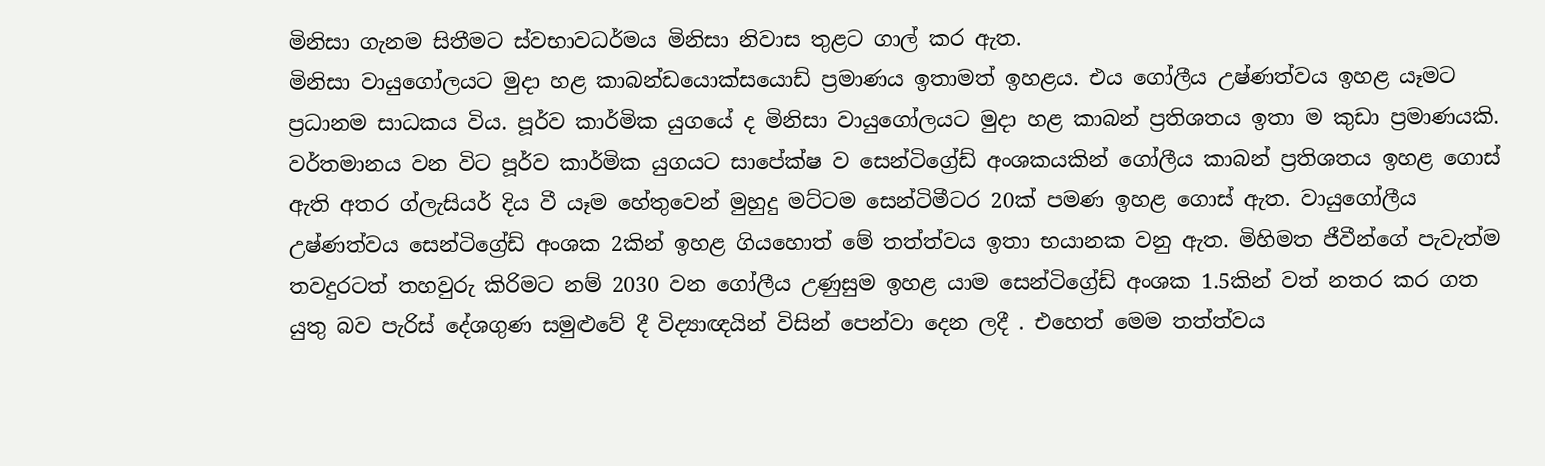මිනිසා ගැනම සිතීමට ස්වභාවධර්මය මිනිසා නිවාස තුළට ගාල් කර ඇත.
මිනිසා වායුගෝලයට මුදා හළ කාබන්ඩයොක්සයොඩ් ප්‍රමාණය ඉතාමත් ඉහළය. එය ගෝලීය උෂ්ණත්වය ඉහළ යෑමට ප්‍රධානම සාධකය විය. පූර්ව කාර්මික යුගයේ ද මිනිසා වායුගෝලයට මුදා හළ කාබන් ප්‍රතිශතය ඉතා ම කුඩා ප්‍රමාණයකි. වර්තමානය වන විට පූර්ව කාර්මික යුගයට සාපේක්ෂ ව සෙන්ටිග්‍රේඩ් අංශකයකින් ගෝලීය කාබන් ප්‍රතිශතය ඉහළ ගොස් ඇති අතර ග්ලැසියර් දිය වී යෑම හේතුවෙන් මුහුදු මට්ටම සෙන්ටිමීටර 20ක් පමණ ඉහළ ගොස් ඇත. වායුගෝලීය උෂ්ණත්වය සෙන්ටිග්‍රේඩ් අංශක 2කින් ඉහළ ගියහොත් මේ තත්ත්වය ඉතා භයානක වනු ඇත. මිහිමත ජීවීන්ගේ පැවැත්ම තවදුරටත් තහවුරු කිරිමට නම් 2030 වන ගෝලීය උණුසුම ඉහළ යාම සෙන්ටිග්‍රේඩ් අංශක 1.5කින් වත් නතර කර ගත යුතු බව පැරිස් දේශගුණ සමුළුවේ දී විද්‍යාඥයින් විසින් පෙන්වා දෙන ලදී . එහෙත් මෙම තත්ත්වය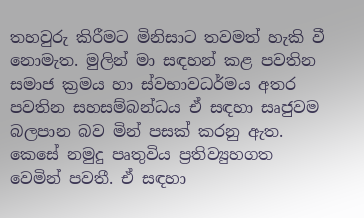තහවුරු කිරීමට මිනිසාට තවමත් හැකි වී නොමැත. මුලින් මා සඳහන් කළ පවතින සමාජ ක්‍රමය හා ස්වභාවධර්මය අතර පවතින සහසම්බන්ධය ඒ සඳහා සෘජුවම බලපාන බව මින් පසක් කරනු ඇත. කෙසේ නමුදු පෘතුවිය ප්‍රතිව්‍යුහගත වෙමින් පවතී. ඒ සඳහා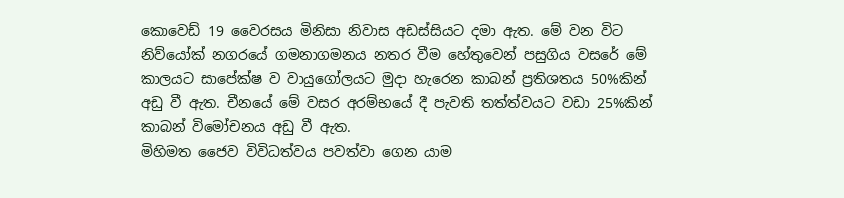කොවෙඩ් 19 වෛරසය මිනිසා නිවාස අඩස්සියට දමා ඇත. මේ වන විට නිව්යෝක් නගරයේ ගමනාගමනය නතර වීම හේතුවෙන් පසුගිය වසරේ මේ කාලයට සාපේක්ෂ ව වායුගෝලයට මුදා හැරෙන කාබන් ප්‍රතිශතය 50%කින් අඩු වී ඇත. චීනයේ මේ වසර අරම්භයේ දී පැවති තත්ත්වයට වඩා 25%කින් කාබන් විමෝචනය අඩු වී ඇත.
මිහිමත ජෛව විවිධත්වය පවත්වා ගෙන යාම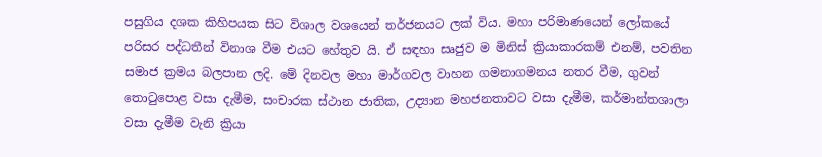පසුගිය දශක කිහිපයක සිට විශාල වශයෙන් තර්ජනයට ලක් විය. මහා පරිමාණයෙන් ලෝකයේ පරිසර පද්ධතීන් විනාශ වීම එයට හේතුව යි. ඒ සඳහා සෘජුව ම මිනිස් ක්‍රියාකාරකම් එනම්, පවතින සමාජ ක්‍රමය බලපාන ලදි. මේ දිනවල මහා මාර්ගවල වාහන ගමනාගමනය නතර වීම, ගුවන් තොටුපොළ වසා දැමීම, සංචාරක ස්ථාන ජාතික, උද්‍යාන මහජනතාවට වසා දැමීම, කර්මාන්තශාලා වසා දැමීම වැනි ක්‍රියා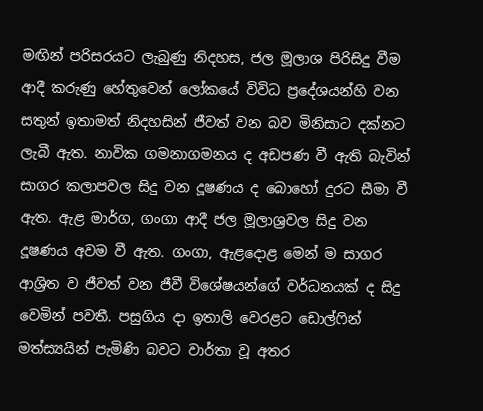මඟින් පරිසරයට ලැබුණු නිදහස, ජල මූලාශ පිරිසිදු වීම ආදී කරුණු හේතුවෙන් ලෝකයේ විවිධ ප්‍රදේශයන්හි වන සතුන් ඉතාමත් නිදහසින් ජීවත් වන බව මිනිසාට දක්නට ලැබී ඇත. නාවික ගමනාගමනය ද අඩපණ වී ඇති බැවින් සාගර කලාපවල සිදු වන දූෂණය ද බොහෝ දුරට සීමා වී ඇත. ඇළ මාර්ග, ගංගා ආදී ජල මූලාශ්‍රවල සිදු වන දූෂණය අවම වී ඇත. ගංගා, ඇළදොළ මෙන් ම සාගර ආශ්‍රිත ව ජීවත් වන ජීවී විශේෂයන්ගේ වර්ධනයක් ද සිදු වෙමින් පවතී. පසුගිය දා ඉතාලි වෙරළට ඩොල්ෆින් මත්ස්‍යයින් පැමිණි බවට වාර්තා වූ අතර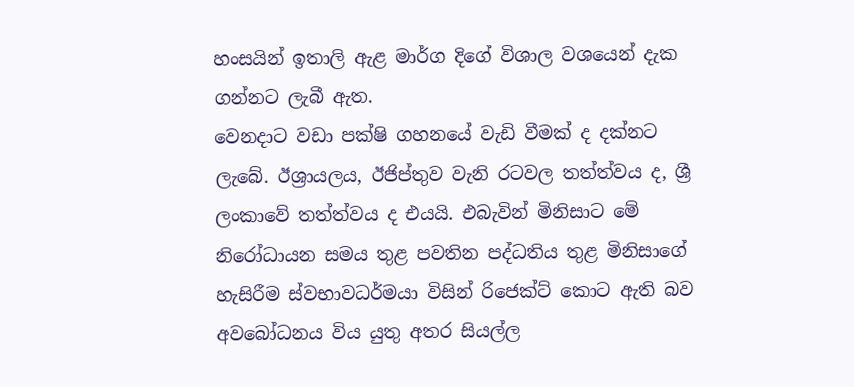හංසයින් ඉතාලි ඇළ මාර්ග දිගේ විශාල වශයෙන් දැක ගන්නට ලැබී ඇත.
වෙනදාට වඩා පක්ෂි ගහනයේ වැඩි වීමක් ද දක්නට ලැබේ. ඊශ්‍රායලය, ඊජිප්තුව වැනි රටවල තත්ත්වය ද, ශ්‍රී ලංකාවේ තත්ත්වය ද එයයි. එබැවින් මිනිසාට මේ නිරෝධායන සමය තුළ පවතින පද්ධතිය තුළ මිනිසාගේ හැසිරීම ස්වභාවධර්මයා විසින් රිජෙක්ට් කොට ඇති බව අවබෝධනය විය යුතු අතර සියල්ල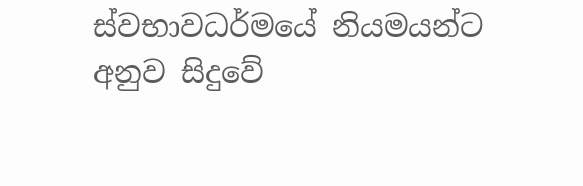ස්වභාවධර්මයේ නියමයන්ට අනුව සිදුවේ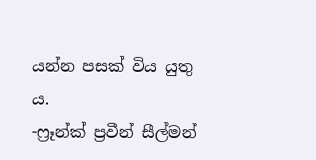යන්න පසක් විය යුතු ය.
-ෆ්‍රෑන්ක් ප්‍රවීන් සීල්මන්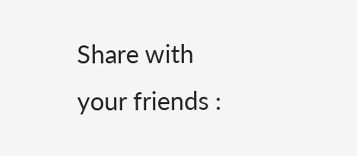Share with your friends :